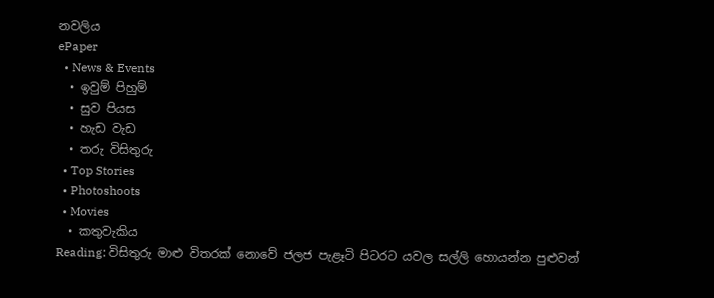නවලිය
ePaper
  • News & Events
  • ඉවුම් පිහුම්
  • සුව පියස
  • හැඩ වැඩ
  • තරු විසිතුරු
  • Top Stories
  • Photoshoots
  • Movies
  • කතුවැකිය
Reading: විසිතුරු මාළු විතරක් නොවේ ජලජ පැළෑටි පිටරට යවල සල්ලි හොයන්න පුළුවන්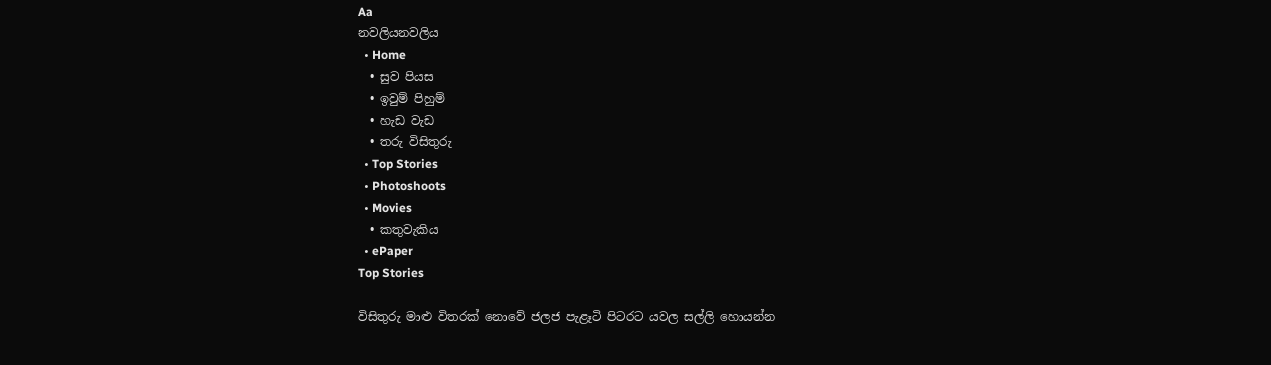Aa
නවලියනවලිය
  • Home
  • සුව පියස
  • ඉවුම් පිහුම්
  • හැඩ වැඩ
  • තරු විසිතුරු
  • Top Stories
  • Photoshoots
  • Movies
  • කතුවැකිය
  • ePaper
Top Stories

විසිතුරු මාළු විතරක් නොවේ ජලජ පැළෑටි පිටරට යවල සල්ලි හොයන්න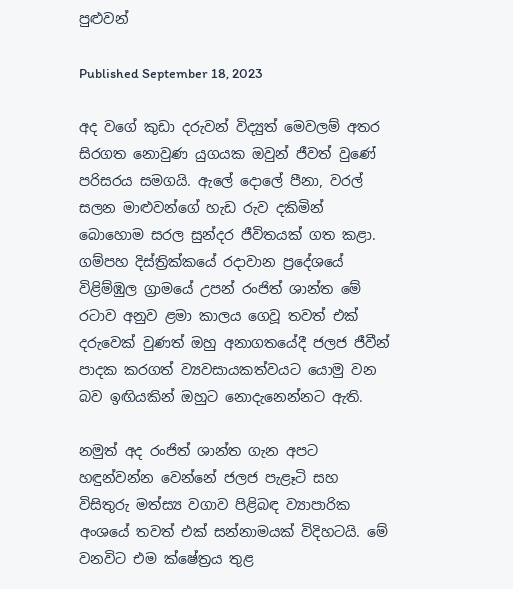පුළුවන්

Published September 18, 2023

අද වගේ කුඩා දරුවන් විද්‍යුත් මෙවලම් අතර සිරගත නොවුණ යුගයක ඔවුන් ජීවත් වුණේ පරිසරය සමගයි. ඇලේ දොලේ පීනා, වරල් සලන මාළුවන්ගේ හැඩ රුව දකිමින් බොහොම සරල සුන්දර ජීවිතයක් ගත කළා. ගම්පහ දිස්ත්‍රික්කයේ රදාවාන ප්‍රදේශයේ විළිම්ඹුල ග්‍රාමයේ උපන් රංජිත් ශාන්ත මේ රටාව අනුව ළමා කාලය ගෙවූ තවත් එක් දරුවෙක් වුණත් ඔහු අනාගතයේදී ජලජ ජීවීන් පාදක කරගත් ව්‍යවසායකත්වයට යොමු වන බව ඉඟියකින් ඔහුට නොදැනෙන්නට ඇති.

නමුත් අද රංජිත් ශාන්ත ගැන අපට හඳුන්වන්න වෙන්නේ ජලජ පැළෑටි සහ විසිතුරු මත්ස්‍ය වගාව පිළිබඳ ව්‍යාපාරික අංශයේ තවත් එක් සන්නාමයක් විදිහටයි. මේ වනවිට එම ක්ෂේත්‍රය තුළ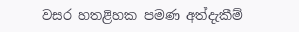වසර හතළිහක පමණ අත්දැකීම්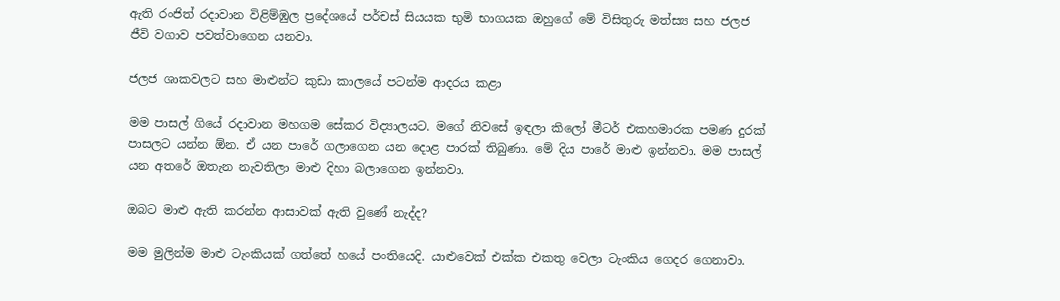ඇති රංජිත් රදාවාන විළිම්ඹුල ප්‍රදේශයේ පර්චස් සියයක භුමි භාගයක ඔහුගේ මේ විසිතුරු මත්ස්‍ය සහ ජලජ ජීවි වගාව පවත්වාගෙන යනවා.

ජලජ ශාකවලට සහ මාළුන්ට කුඩා කාලයේ පටන්ම ආදරය කළා

මම පාසල් ගියේ රදාවාන මහගම සේකර විද්‍යාලයට. මගේ නිවසේ ඉඳලා කිලෝ මීටර් එකහමාරක පමණ දුරක් පාසලට යන්න ඕන. ඒ යන පාරේ ගලාගෙන යන දොළ පාරක් තිබුණා. මේ දිය පාරේ මාළු ඉන්නවා. මම පාසල් යන අතරේ ඔතැන නැවතිලා මාළු දිහා බලාගෙන ඉන්නවා.

ඔබට මාළු ඇති කරන්න ආසාවක් ඇති වුණේ නැද්ද?

මම මුලින්ම මාළු ටැංකියක් ගත්තේ හයේ පංතියෙදි. යාළුවෙක් එක්ක එකතු වෙලා ටැංකිය ගෙදර ගෙනාවා.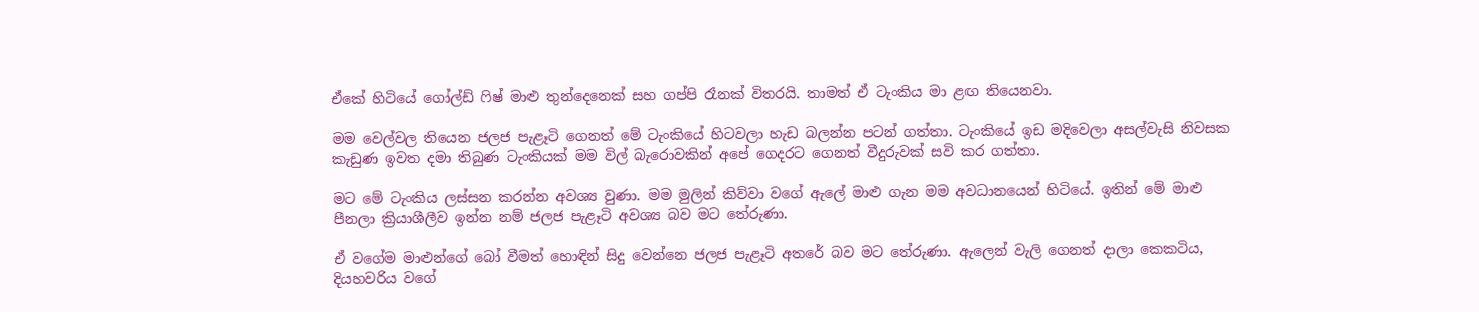ඒකේ හිටියේ ගෝල්ඩ් ෆිෂ් මාළු තුන්දෙනෙක් සහ ගප්පි රෑනක් විතරයි. තාමත් ඒ ටැංකිය මා ළඟ තියෙනවා.

මම වෙල්වල තියෙන ජලජ පැළෑටි ගෙනත් මේ ටැංකියේ හිටවලා හැඩ බලන්න පටන් ගත්තා. ටැංකියේ ඉඩ මදිවෙලා අසල්වැසි නිවසක කැඩුණ ඉවත දමා තිබුණ ටැංකියක් මම විල් බැරොවකින් අපේ ගෙදරට ගෙනත් වීදුරුවක් සවි කර ගත්තා.

මට මේ ටැංකිය ලස්සන කරන්න අවශ්‍ය වුණා. මම මුලින් කිව්වා වගේ ඇලේ මාළු ගැන මම අවධානයෙන් හිටියේ. ඉතින් මේ මාළු පීනලා ක්‍රියාශීලීව ඉන්න නම් ජලජ පැළෑටි අවශ්‍ය බව මට තේරුණා.

ඒ වගේම මාළුන්ගේ බෝ වීමත් හොඳින් සිදු වෙන්නෙ ජලජ පැළෑටි අතරේ බව මට තේරුණා. ඇලෙන් වැලි ගෙනත් දාලා කෙකටිය, දියහවරිය වගේ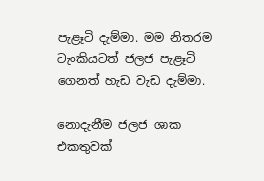පැළෑටි දැම්මා. මම නිතරම ටැංකියටත් ජලජ පැළෑටි ගෙනත් හැඩ වැඩ දැම්මා.

නොදැනීම ජලජ ශාක එකතුවක්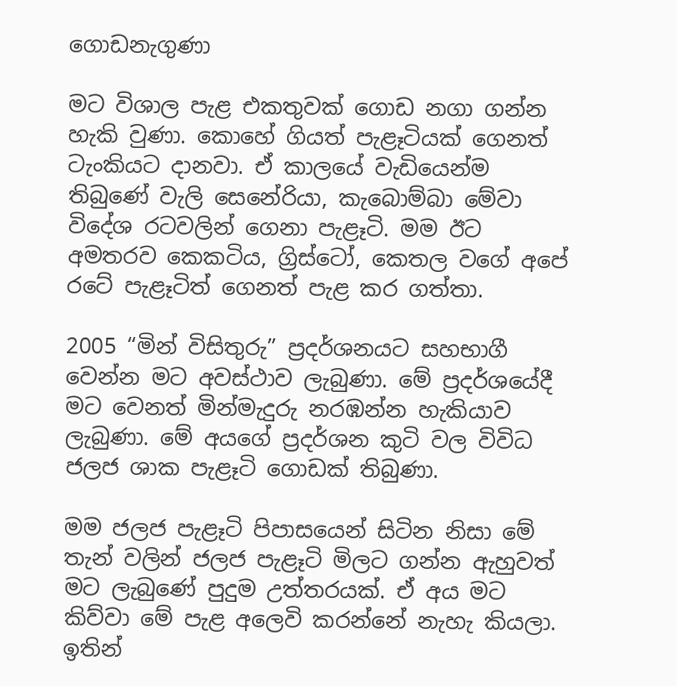ගොඩනැගුණා

මට විශාල පැළ එකතුවක් ගොඩ නගා ගන්න හැකි වුණා. කොහේ ගියත් පැළෑටියක් ගෙනත් ටැංකියට දානවා. ඒ කාලයේ වැඩියෙන්ම තිබුණේ වැලි සෙනේරියා, කැබොම්බා මේවා විදේශ රටවලින් ගෙනා පැළෑටි. මම ඊට අමතරව කෙකටිය, ග්‍රිස්ටෝ, කෙතල වගේ අපේ රටේ පැළෑටිත් ගෙනත් පැළ කර ගත්තා.

2005 “මින් විසිතුරු” ප්‍රදර්ශනයට සහභාගී වෙන්න මට අවස්ථාව ලැබුණා. මේ ප්‍රදර්ශයේදී මට වෙනත් මින්මැදුරු නරඹන්න හැකියාව ලැබුණා. මේ අයගේ ප්‍රදර්ශන කුටි වල විවිධ ජලජ ශාක පැළෑටි ගොඩක් තිබුණා.

මම ජලජ පැළෑටි පිපාසයෙන් සිටින නිසා මේ තැන් වලින් ජලජ පැළෑටි මිලට ගන්න ඇහුවත් මට ලැබුණේ පුදුම උත්තරයක්. ඒ අය මට කිව්වා මේ පැළ අලෙවි කරන්නේ නැහැ කියලා. ඉතින්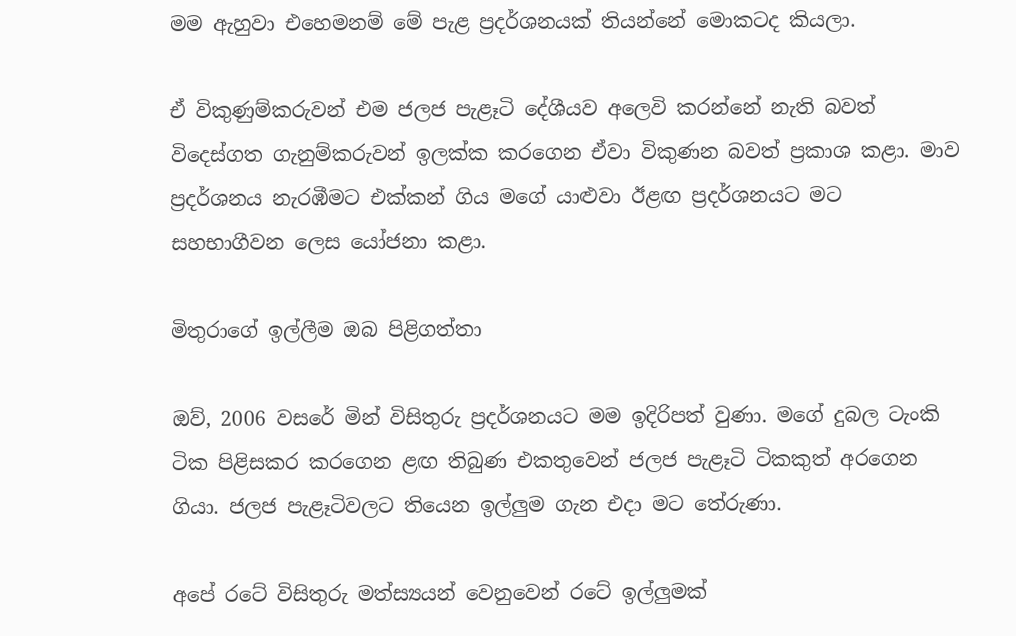මම ඇහුවා එහෙමනම් මේ පැළ ප්‍රදර්ශනයක් තියන්නේ මොකටද කියලා.

ඒ විකුණුම්කරුවන් එම ජලජ පැළෑටි දේශීයව අලෙවි කරන්නේ නැති බවත් විදෙස්ගත ගැනුම්කරුවන් ඉලක්ක කරගෙන ඒවා විකුණන බවත් ප්‍රකාශ කළා. මාව ප්‍රදර්ශනය නැරඹීමට එක්කන් ගිය මගේ යාළුවා ඊළඟ ප්‍රදර්ශනයට මට සහභාගීවන ලෙස යෝජනා කළා.

මිතුරාගේ ඉල්ලීම ඔබ පිළිගත්තා

ඔව්, 2006 වසරේ මින් විසිතුරු ප්‍රදර්ශනයට මම ඉදිරිපත් වුණා. මගේ දුබල ටැංකි ටික පිළිසකර කරගෙන ළඟ තිබුණ එකතුවෙන් ජලජ පැළෑටි ටිකකුත් අරගෙන ගියා. ජලජ පැළෑටිවලට තියෙන ඉල්ලුම ගැන එදා මට තේරුණා.

අපේ රටේ විසිතුරු මත්ස්‍යයන් වෙනුවෙන් රටේ ඉල්ලුමක්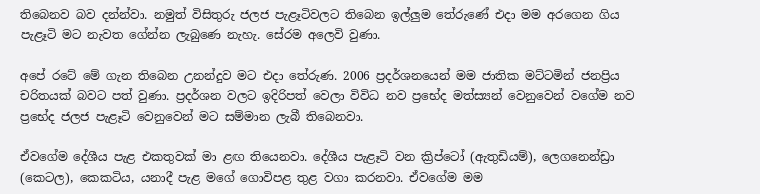තිබෙනව බව දන්න්වා. නමුත් විසිතුරු ජලජ පැළෑටිවලට තිබෙන ඉල්ලුම තේරුණේ එදා මම අරගෙන ගිය පැළෑටි මට නැවත ගේන්න ලැබුණෙ නැහැ. සේරම අලෙවි වුණා.

අපේ රටේ මේ ගැන තිබෙන උනන්දුව මට එදා තේරුණ. 2006 ප්‍රදර්ශනයෙන් මම ජාතික මට්ටමින් ජනප්‍රිය චරිතයක් බවට පත් වුණා. ප්‍රදර්ශන වලට ඉදිරිපත් වෙලා විවිධ නව ප්‍රභේද මත්ස්‍යන් වෙනුවෙන් වගේම නව ප්‍රභේද ජලජ පැළෑටි වෙනුවෙන් මට සම්මාන ලැබී තිබෙනවා.

ඒවගේම දේශීය පැළ එකතුවක් මා ළඟ තියෙනවා. දේශීය පැළෑටි වන ක්‍රිප්ටෝ (ඇතුඩියම්), ලෙගනෙන්ඩ්‍රා (කෙටල), කෙකටිය, යනාදී පැළ මගේ ගොවිපළ තුළ වගා කරනවා. ඒවගේම මම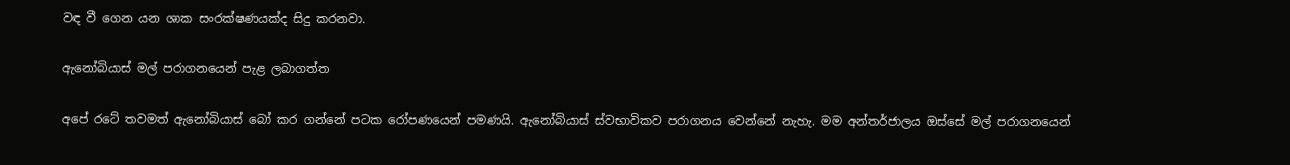වඳ වී ගෙන යන ශාක සංරක්ෂණයක්ද සිදු කරනවා.

ඇනෝබියාස් මල් පරාගනයෙන් පැළ ලබාගත්ත

අපේ රටේ තවමත් ඇනෝබියාස් බෝ කර ගන්නේ පටක රෝපණයෙන් පමණයි. ඇනෝබියාස් ස්වභාවිකව පරාගනය වෙන්නේ නැහැ. මම අන්තර්ජාලය ඔස්සේ මල් පරාගනයෙන්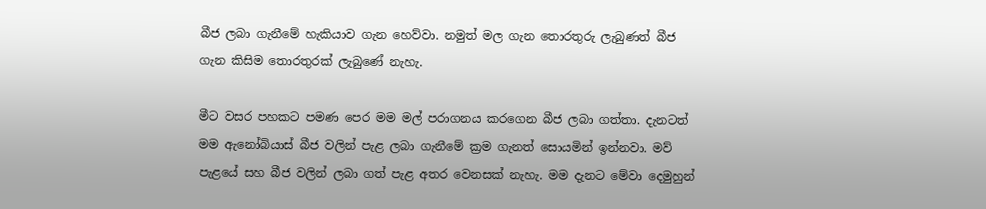බීජ ලබා ගැනීමේ හැකියාව ගැන හෙව්වා. නමුත් මල ගැන තොරතුරු ලැබුණත් බීජ ගැන කිසිම තොරතුරක් ලැබුණේ නැහැ.

මීට වසර පහකට පමණ පෙර මම මල් පරාගනය කරගෙන බීජ ලබා ගත්තා. දැනටත් මම ඇනෝබියාස් බීජ වලින් පැළ ලබා ගැනීමේ ක්‍රම ගැනත් සොයමින් ඉන්නවා. මව් පැළයේ සහ බීජ වලින් ලබා ගත් පැළ අතර වෙනසක් නැහැ. මම දැනට මේවා දෙමුහුන්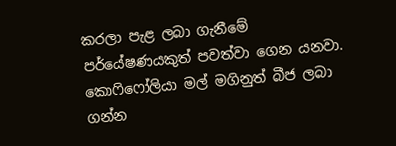කරලා පැළ ලබා ගැනීමේ පර්යේෂණයකුත් පවත්වා ගෙන යනවා. කොෆිෆෝලියා මල් මගිනුත් බීජ ලබා ගන්න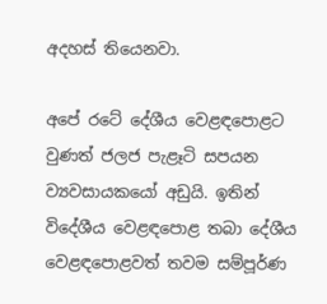අදහස් තියෙනවා.

අපේ රටේ දේශීය වෙළඳපොළට වුණත් ජලජ පැළෑටි සපයන ව්‍යවසායකයෝ අඩුයි. ඉතින් විදේශීය වෙළඳපොළ තබා දේශීය වෙළඳපොළවත් තවම සම්පූර්ණ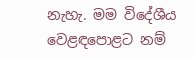නැහැ. මම විදේශීය වෙළඳපොළට නම්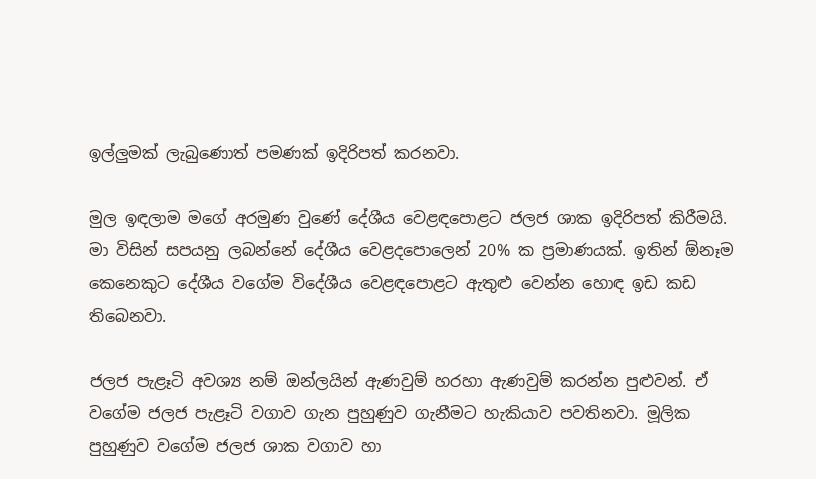ඉල්ලුමක් ලැබුණොත් පමණක් ඉදිරිපත් කරනවා.

මුල ඉඳලාම මගේ අරමුණ වුණේ දේශීය වෙළඳපොළට ජලජ ශාක ඉදිරිපත් කිරීමයි. මා විසින් සපයනු ලබන්නේ දේශීය වෙළදපොලෙන් 20% ක ප්‍රමාණයක්. ඉතින් ඕනෑම කෙනෙකුට දේශීය වගේම විදේශීය වෙළඳපොළට ඇතුළු වෙන්න හොඳ ඉඩ කඩ තිබෙනවා.

ජලජ පැළෑටි අවශ්‍ය නම් ඔන්ලයින් ඇණවුම් හරහා ඇණවුම් කරන්න පුළුවන්. ඒ වගේම ජලජ පැළෑටි වගාව ගැන පුහුණුව ගැනීමට හැකියාව පවතිනවා. මූලික පුහුණුව වගේම ජලජ ශාක වගාව හා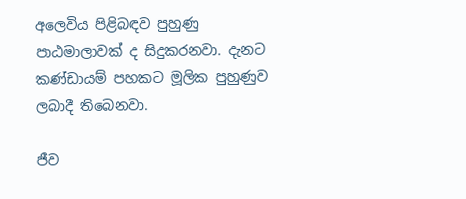අලෙවිය පිළිබඳව පුහුණු පාඨමාලාවක් ද සිදුකරනවා. දැනට කණ්ඩායම් පහකට මූලික පුහුණුව ලබාදී තිබෙනවා.

ජීව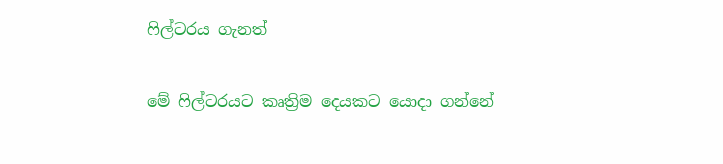ෆිල්ටරය ගැනත්

මේ ෆිල්ටරයට කෘත්‍රිම දෙයකට යොදා ගන්නේ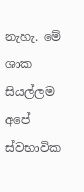නැහැ. මේ ශාක සියල්ලම අපේ ස්වභාවික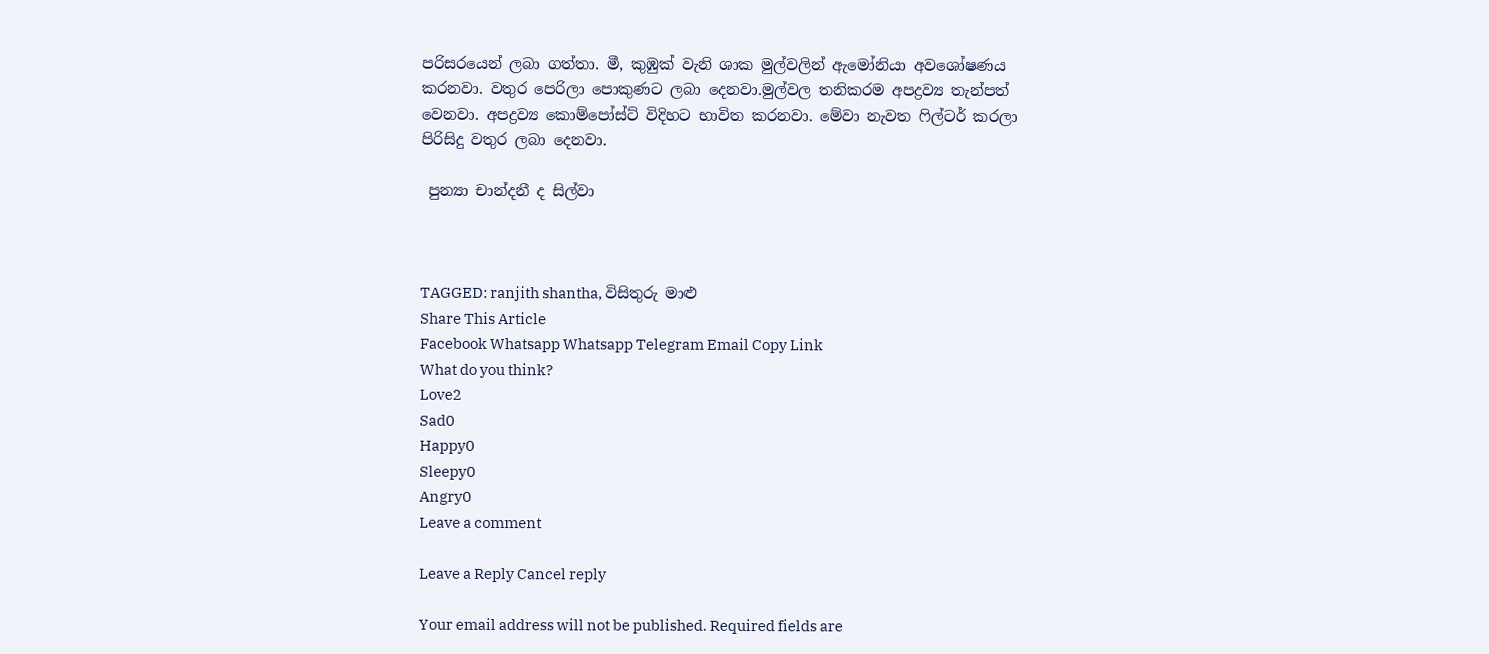පරිසරයෙන් ලබා ගත්තා. මී, කුඹුක් වැනි ශාක මුල්වලින් ඇමෝනියා අවශෝෂණය කරනවා. වතුර පෙරිලා පොකුණට ලබා දෙනවා.මුල්වල තනිකරම අපද්‍රව්‍ය තැන්පත් වෙනවා. අපද්‍රව්‍ය කොම්පෝස්ට් විදිහට භාවිත කරනවා. මේවා නැවත ෆිල්ටර් කරලා පිරිසිදු වතුර ලබා දෙනවා.

 පුන්‍යා චාන්දනී ද සිල්වා



TAGGED: ranjith shantha, විසිතුරු මාළු
Share This Article
Facebook Whatsapp Whatsapp Telegram Email Copy Link
What do you think?
Love2
Sad0
Happy0
Sleepy0
Angry0
Leave a comment

Leave a Reply Cancel reply

Your email address will not be published. Required fields are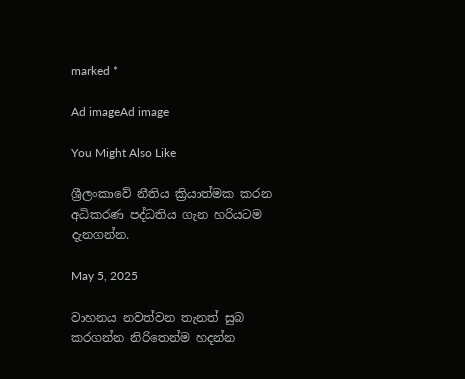marked *

Ad imageAd image

You Might Also Like

ශ්‍රීලංකාවේ නීතිය ක්‍රියාත්මක කරන අධිකරණ පද්ධතිය ගැන හරියටම දැනගන්න.

May 5, 2025

වාහනය නවත්වන තැනත් සුබ කරගන්න නිරිතෙන්ම හදන්න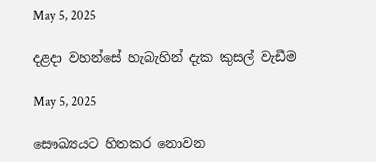May 5, 2025

දළදා වහන්සේ හැබැහින් දැක කුසල් වැඩීම

May 5, 2025

සෞඛ්‍යයට හිතකර නොවන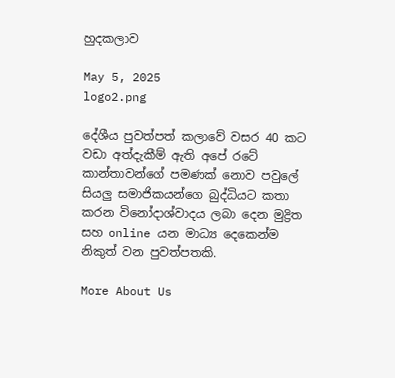හුදකලාව

May 5, 2025
logo2.png

දේශීය පුවත්පත් කලාවේ වසර 40 කට වඩා අත්දැකීම් ඇති අපේ රටේ කාන්තාවන්ගේ පමණක් නොව පවුලේ සියලු සමාජිකයන්ගෙ බුද්ධියට කතා කරන විනෝදාශ්වාදය ලබා දෙන මුද්‍රිත සහ online යන මාධ්‍ය දෙකෙන්ම නිකුත් වන පුවත්පතකි.

More About Us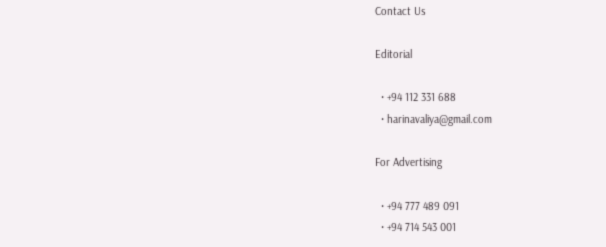Contact Us

Editorial

  • +94 112 331 688
  • harinavaliya@gmail.com

For Advertising

  • +94 777 489 091
  • +94 714 543 001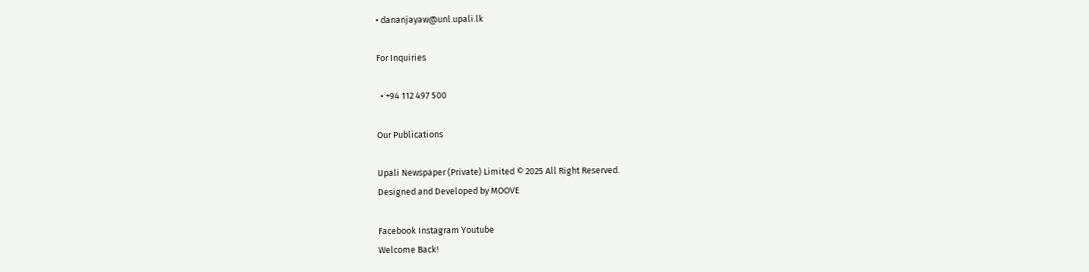• dananjayaw@unl.upali.lk

For Inquiries

  • +94 112 497 500

Our Publications

Upali Newspaper (Private) Limited © 2025 All Right Reserved.
Designed and Developed by MOOVE

Facebook Instagram Youtube
Welcome Back!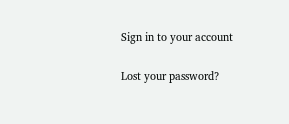Sign in to your account

Lost your password?